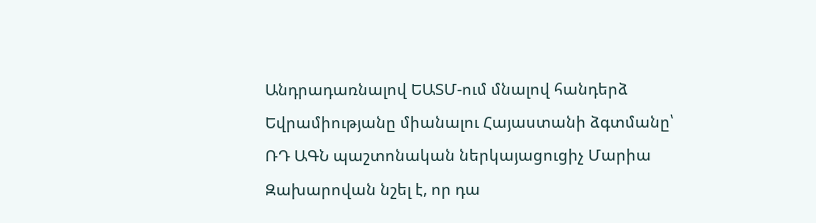Անդրադառնալով ԵԱՏՄ-ում մնալով հանդերձ Եվրամիությանը միանալու Հայաստանի ձգտմանը՝ ՌԴ ԱԳՆ պաշտոնական ներկայացուցիչ Մարիա Զախարովան նշել է, որ դա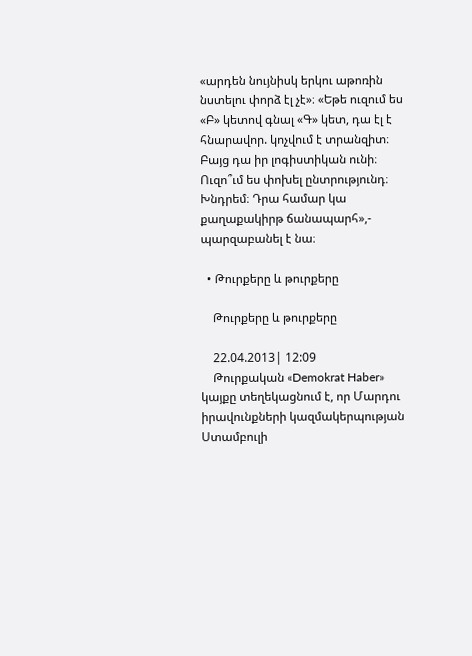«արդեն նույնիսկ երկու աթոռին նստելու փորձ էլ չէ»։ «Եթե ուզում ես «Բ» կետով գնալ «Գ» կետ, դա էլ է հնարավոր. կոչվում է տրանզիտ։ Բայց դա իր լոգիստիկան ունի։ Ուզո՞ւմ ես փոխել ընտրությունդ։ Խնդրեմ։ Դրա համար կա քաղաքակիրթ ճանապարհ»,- պարզաբանել է նա։

  • Թուրքերը և թուրքերը

    Թուրքերը և թուրքերը

    22.04.2013| 12:09
    Թուրքական «Demokrat Haber» կայքը տեղեկացնում է, որ Մարդու իրավունքների կազմակերպության Ստամբուլի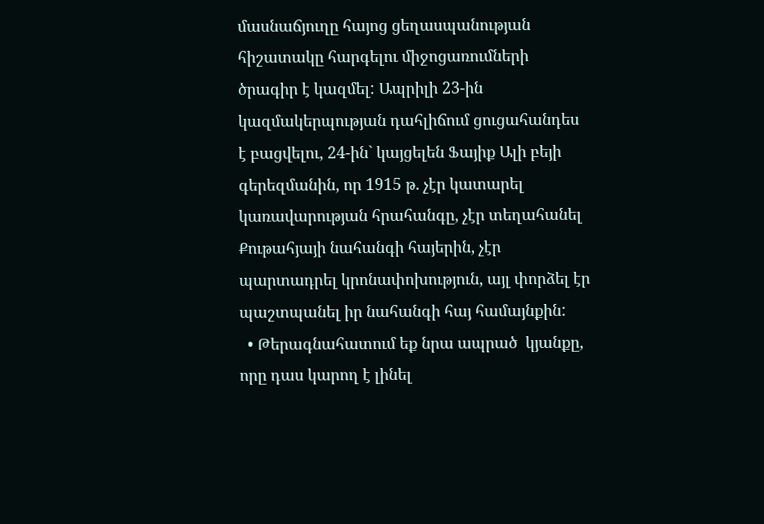մասնաճյուղը հայոց ցեղասպանության հիշատակը հարգելու միջոցառումների ծրագիր է կազմել: Ապրիլի 23-ին կազմակերպության դահլիճում ցուցահանդես է բացվելու, 24-ին` կայցելեն Ֆայիք Ալի բեյի գերեզմանին, որ 1915 թ. չէր կատարել կառավարության հրահանգը, չէր տեղահանել Քութահյայի նահանգի հայերին, չէր պարտադրել կրոնափոխություն, այլ փորձել էր պաշտպանել իր նահանգի հայ համայնքին:
  • Թերագնահատում եք նրա ապրած  կյանքը, որը դաս կարող է լինել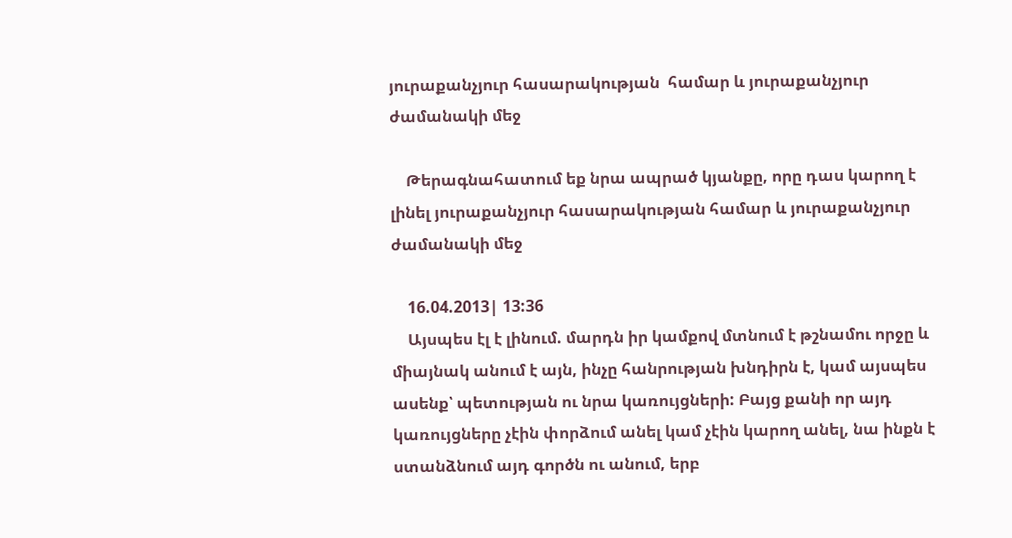յուրաքանչյուր հասարակության  համար և յուրաքանչյուր ժամանակի մեջ

    Թերագնահատում եք նրա ապրած կյանքը, որը դաս կարող է լինել յուրաքանչյուր հասարակության համար և յուրաքանչյուր ժամանակի մեջ

    16.04.2013| 13:36
    Այսպես էլ է լինում. մարդն իր կամքով մտնում է թշնամու որջը և միայնակ անում է այն, ինչը հանրության խնդիրն է, կամ այսպես ասենք՝ պետության ու նրա կառույցների: Բայց քանի որ այդ կառույցները չէին փորձում անել կամ չէին կարող անել, նա ինքն է ստանձնում այդ գործն ու անում, երբ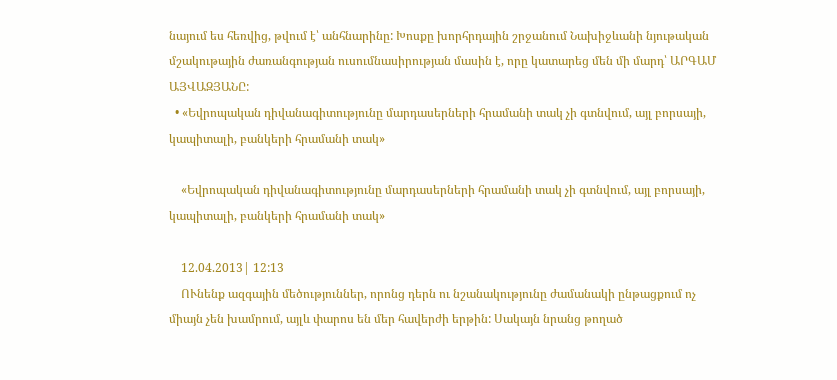նայում ես հեռվից, թվում է՝ անհնարինը: Խոսքը խորհրդային շրջանում Նախիջևանի նյութական մշակութային ժառանգության ուսումնասիրության մասին է, որը կատարեց մեն մի մարդ՝ ԱՐԳԱՄ ԱՅՎԱԶՅԱՆԸ:
  • «Եվրոպական դիվանագիտությունը մարդասերների հրամանի տակ չի գտնվում, այլ բորսայի, կապիտալի, բանկերի հրամանի տակ»

    «Եվրոպական դիվանագիտությունը մարդասերների հրամանի տակ չի գտնվում, այլ բորսայի, կապիտալի, բանկերի հրամանի տակ»

    12.04.2013| 12:13
    ՈՒնենք ազգային մեծություններ, որոնց դերն ու նշանակությունը ժամանակի ընթացքում ոչ միայն չեն խամրում, այլև փարոս են մեր հավերժի երթին: Սակայն նրանց թողած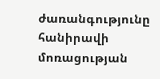ժառանգությունը հանիրավի մոռացության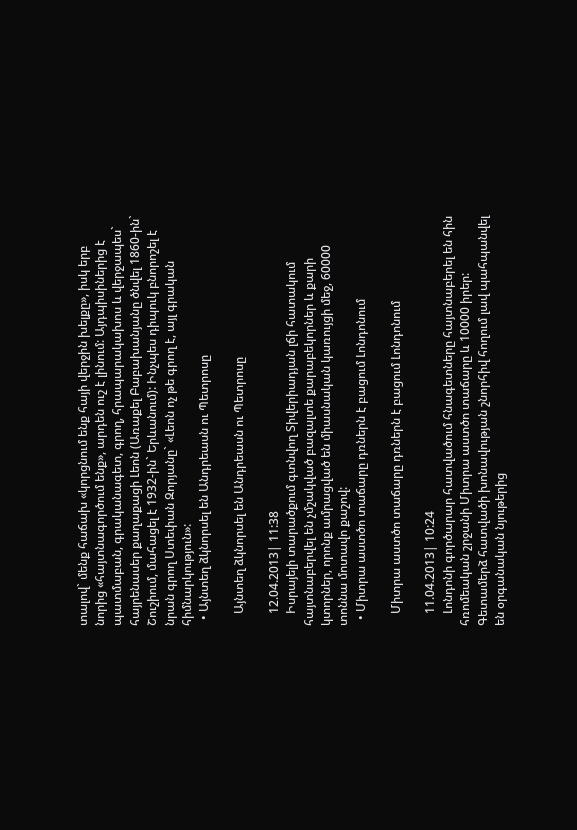տալով` մենք հաճախ «կորցնում ենք հայի վերջին խելքը», իսկ երբ նորից «հայտնագործում ենք», արդեն ուշ է լինում: Այդպիսիներից է պատմաբան, գրականագետ, գրող, հրապարակախոս և վերջապես` հայրենասեր քաղաքացի Լեոն (Առաքել Բաբախանյանը ծնվել 1860-ին` Շուշիում, մահացել է 1932-ին` Երևանում): Ինչպես դիպուկ բնորոշել է նրան գրող Ստեփան Զորյանը` «Լեոն ոչ թե գրող է, այլ գրական հիմնարկություն»:
  • Այնտեղ ձկնորսել են Անդրեասն ու Պետրոսը

    Այնտեղ ձկնորսել են Անդրեասն ու Պետրոսը

    12.04.2013| 11:38
    Իսրայելի տարածքում գտնվող Տիվերիադյան լճի հատակում հայտնաբերվել են չմշակված բազալտե քարաբեկորներ և քարի կտորներ, որոնք ամրացված են միասնական կառույցի մեջ, 60000 տոննա մոտավո քաշով:
  • Միտրա աստծո տաճարը դռներն է բացում Լոնդոնում

    Միտրա աստծո տաճարը դռներն է բացում Լոնդոնում

    11.04.2013| 10:24
    Լոնդոնի գործարար հատվածում հնագետները հայտնաբերել են հին հռոմեական շրջանի Միտրա աստծո տաճարը և 10000 իրեր: Գետամերձ հատվածի խոնավության շնորհիվ հողում լավ պահպանվել են օրգանական նյութերից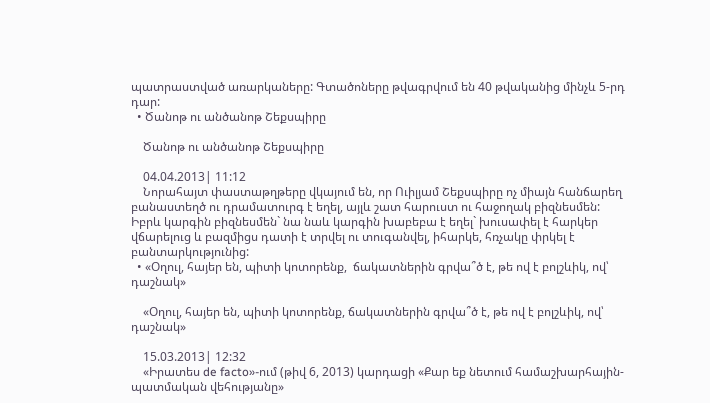պատրաստված առարկաները: Գտածոները թվագրվում են 40 թվականից մինչև 5-րդ դար:
  • Ծանոթ ու անծանոթ Շեքսպիրը

    Ծանոթ ու անծանոթ Շեքսպիրը

    04.04.2013| 11:12
    Նորահայտ փաստաթղթերը վկայում են, որ Ուիլյամ Շեքսպիրը ոչ միայն հանճարեղ բանաստեղծ ու դրամատուրգ է եղել, այլև շատ հարուստ ու հաջողակ բիզնեսմեն: Իբրև կարգին բիզնեսմեն` նա նաև կարգին խաբեբա է եղել` խուսափել է հարկեր վճարելուց և բազմիցս դատի է տրվել ու տուգանվել, իհարկե, հռչակը փրկել է բանտարկությունից:
  • «Օղուլ, հայեր են, պիտի կոտորենք,  ճակատներին գրվա՞ծ է, թե ով է բոլշևիկ, ով՝ դաշնակ»

    «Օղուլ, հայեր են, պիտի կոտորենք, ճակատներին գրվա՞ծ է, թե ով է բոլշևիկ, ով՝ դաշնակ»

    15.03.2013| 12:32
    «Իրատես de facto»-ում (թիվ 6, 2013) կարդացի «Քար եք նետում համաշխարհային-պատմական վեհությանը»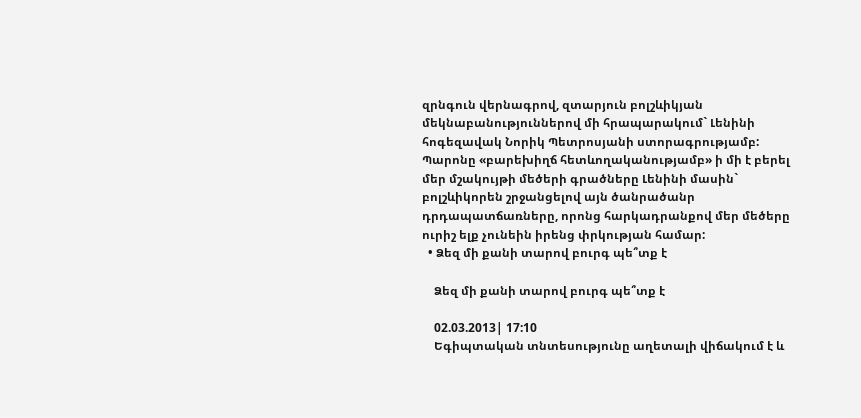զրնգուն վերնագրով, զտարյուն բոլշևիկյան մեկնաբանություններով մի հրապարակում` Լենինի հոգեզավակ Նորիկ Պետրոսյանի ստորագրությամբ: Պարոնը «բարեխիղճ հետևողականությամբ» ի մի է բերել մեր մշակույթի մեծերի գրածները Լենինի մասին` բոլշևիկորեն շրջանցելով այն ծանրածանր դրդապատճառները, որոնց հարկադրանքով մեր մեծերը ուրիշ ելք չունեին իրենց փրկության համար:
  • Ձեզ մի քանի տարով բուրգ պե՞տք է

    Ձեզ մի քանի տարով բուրգ պե՞տք է

    02.03.2013| 17:10
    Եգիպտական տնտեսությունը աղետալի վիճակում է և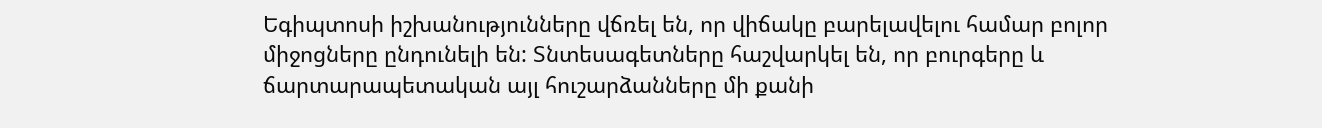Եգիպտոսի իշխանությունները վճռել են, որ վիճակը բարելավելու համար բոլոր միջոցները ընդունելի են: Տնտեսագետները հաշվարկել են, որ բուրգերը և ճարտարապետական այլ հուշարձանները մի քանի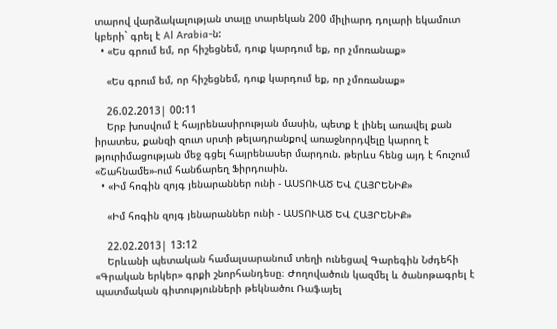տարով վարձակալության տալը տարեկան 200 միլիարդ դոլարի եկամուտ կբերի` գրել է Al Arabia-ն:
  • «Ես գրում եմ, որ հիշեցնեմ, դուք կարդում եք, որ չմոռանաք»

    «Ես գրում եմ, որ հիշեցնեմ, դուք կարդում եք, որ չմոռանաք»

    26.02.2013| 00:11
    Երբ խոսվում է հայրենասիրության մասին, պետք է լինել առավել քան իրատես, քանզի զուտ սրտի թելադրանքով առաջնորդվելը կարող է թյուրիմացության մեջ գցել հայրենասեր մարդուն. թերևս հենց այդ է հուշում «Շահնամե»-ում հանճարեղ Ֆիրդուսին.
  • «Իմ հոգին զոյգ յենարաններ ունի - ԱՍՏՈՒԱԾ ԵՎ ՀԱՅՐԵՆԻՔ»

    «Իմ հոգին զոյգ յենարաններ ունի - ԱՍՏՈՒԱԾ ԵՎ ՀԱՅՐԵՆԻՔ»

    22.02.2013| 13:12
    Երևանի պետական համալսարանում տեղի ունեցավ Գարեգին Նժդեհի «Գրական երկեր» գրքի շնորհանդեսը։ Ժողովածուն կազմել և ծանոթագրել է պատմական գիտությունների թեկնածու Ռաֆայել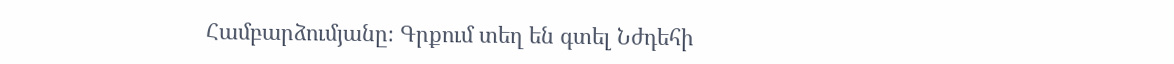Համբարձումյանը։ Գրքում տեղ են գտել Նժդեհի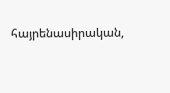հայրենասիրական,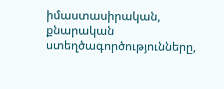իմաստասիրական, քնարական ստեղծագործությունները,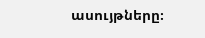ասույթները։